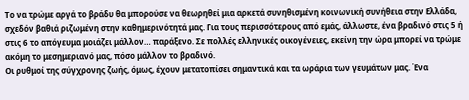Το να τρώμε αργά το βράδυ θα μπορούσε να θεωρηθεί μια αρκετά συνηθισμένη κοινωνική συνήθεια στην Ελλάδα, σχεδόν βαθιά ριζωμένη στην καθημερινότητά μας. Για τους περισσότερους από εμάς, άλλωστε, ένα βραδινό στις 5 ή στις 6 το απόγευμα μοιάζει μάλλον… παράξενο. Σε πολλές ελληνικές οικογένειες, εκείνη την ώρα μπορεί να τρώμε ακόμη το μεσημεριανό μας, πόσο μάλλον το βραδινό.
Οι ρυθμοί της σύγχρονης ζωής, όμως, έχουν μετατοπίσει σημαντικά και τα ωράρια των γευμάτων μας. Ένα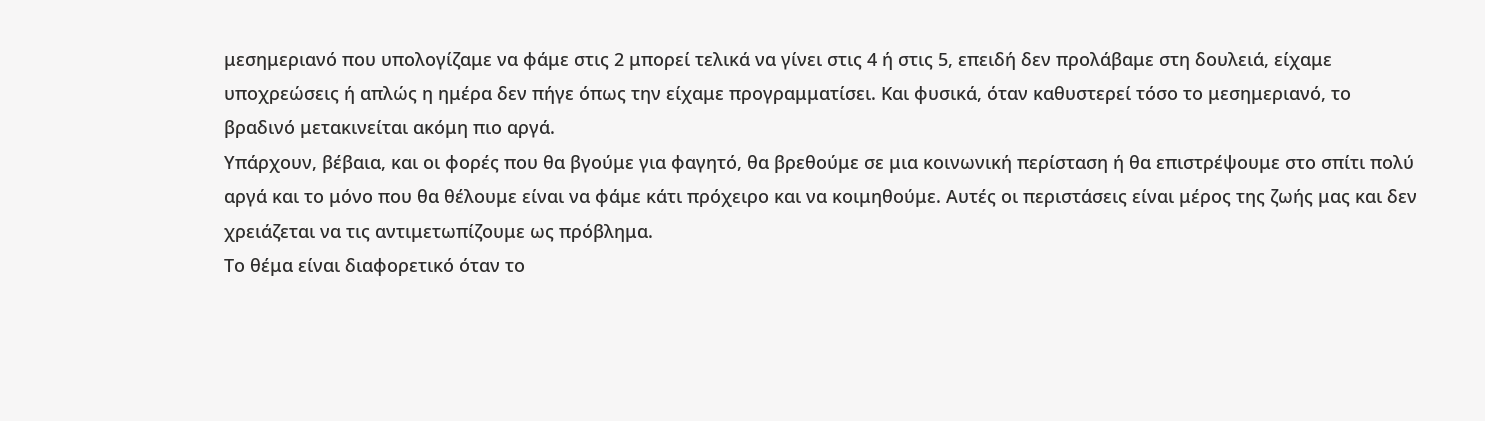μεσημεριανό που υπολογίζαμε να φάμε στις 2 μπορεί τελικά να γίνει στις 4 ή στις 5, επειδή δεν προλάβαμε στη δουλειά, είχαμε υποχρεώσεις ή απλώς η ημέρα δεν πήγε όπως την είχαμε προγραμματίσει. Και φυσικά, όταν καθυστερεί τόσο το μεσημεριανό, το βραδινό μετακινείται ακόμη πιο αργά.
Υπάρχουν, βέβαια, και οι φορές που θα βγούμε για φαγητό, θα βρεθούμε σε μια κοινωνική περίσταση ή θα επιστρέψουμε στο σπίτι πολύ αργά και το μόνο που θα θέλουμε είναι να φάμε κάτι πρόχειρο και να κοιμηθούμε. Αυτές οι περιστάσεις είναι μέρος της ζωής μας και δεν χρειάζεται να τις αντιμετωπίζουμε ως πρόβλημα.
Το θέμα είναι διαφορετικό όταν το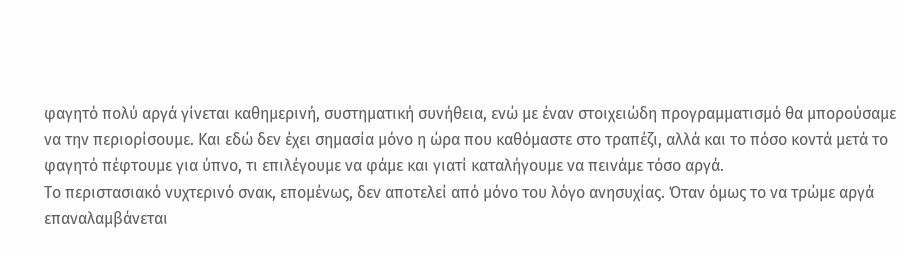φαγητό πολύ αργά γίνεται καθημερινή, συστηματική συνήθεια, ενώ με έναν στοιχειώδη προγραμματισμό θα μπορούσαμε να την περιορίσουμε. Και εδώ δεν έχει σημασία μόνο η ώρα που καθόμαστε στο τραπέζι, αλλά και το πόσο κοντά μετά το φαγητό πέφτουμε για ύπνο, τι επιλέγουμε να φάμε και γιατί καταλήγουμε να πεινάμε τόσο αργά.
Το περιστασιακό νυχτερινό σνακ, επομένως, δεν αποτελεί από μόνο του λόγο ανησυχίας. Όταν όμως το να τρώμε αργά επαναλαμβάνεται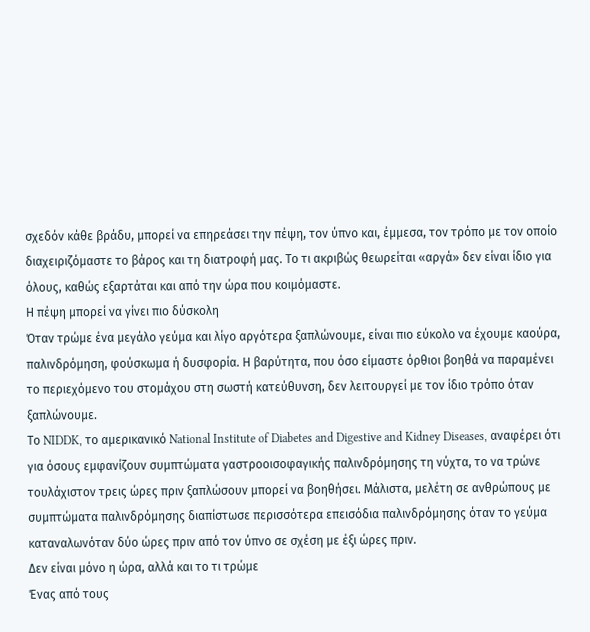σχεδόν κάθε βράδυ, μπορεί να επηρεάσει την πέψη, τον ύπνο και, έμμεσα, τον τρόπο με τον οποίο διαχειριζόμαστε το βάρος και τη διατροφή μας. Το τι ακριβώς θεωρείται «αργά» δεν είναι ίδιο για όλους, καθώς εξαρτάται και από την ώρα που κοιμόμαστε.
Η πέψη μπορεί να γίνει πιο δύσκολη
Όταν τρώμε ένα μεγάλο γεύμα και λίγο αργότερα ξαπλώνουμε, είναι πιο εύκολο να έχουμε καούρα, παλινδρόμηση, φούσκωμα ή δυσφορία. Η βαρύτητα, που όσο είμαστε όρθιοι βοηθά να παραμένει το περιεχόμενο του στομάχου στη σωστή κατεύθυνση, δεν λειτουργεί με τον ίδιο τρόπο όταν ξαπλώνουμε.
Το NIDDK, το αμερικανικό National Institute of Diabetes and Digestive and Kidney Diseases, αναφέρει ότι για όσους εμφανίζουν συμπτώματα γαστροοισοφαγικής παλινδρόμησης τη νύχτα, το να τρώνε τουλάχιστον τρεις ώρες πριν ξαπλώσουν μπορεί να βοηθήσει. Μάλιστα, μελέτη σε ανθρώπους με συμπτώματα παλινδρόμησης διαπίστωσε περισσότερα επεισόδια παλινδρόμησης όταν το γεύμα καταναλωνόταν δύο ώρες πριν από τον ύπνο σε σχέση με έξι ώρες πριν.
Δεν είναι μόνο η ώρα, αλλά και το τι τρώμε
Ένας από τους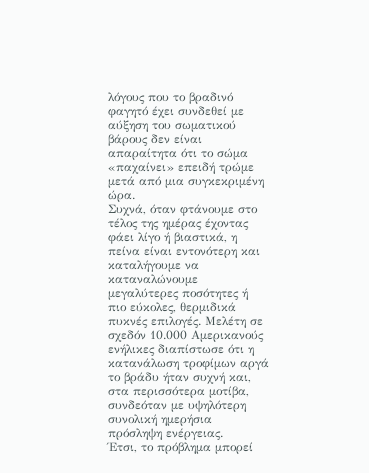λόγους που το βραδινό φαγητό έχει συνδεθεί με αύξηση του σωματικού βάρους δεν είναι απαραίτητα ότι το σώμα «παχαίνει» επειδή τρώμε μετά από μια συγκεκριμένη ώρα.
Συχνά, όταν φτάνουμε στο τέλος της ημέρας έχοντας φάει λίγο ή βιαστικά, η πείνα είναι εντονότερη και καταλήγουμε να καταναλώνουμε μεγαλύτερες ποσότητες ή πιο εύκολες, θερμιδικά πυκνές επιλογές. Μελέτη σε σχεδόν 10.000 Αμερικανούς ενήλικες διαπίστωσε ότι η κατανάλωση τροφίμων αργά το βράδυ ήταν συχνή και, στα περισσότερα μοτίβα, συνδεόταν με υψηλότερη συνολική ημερήσια πρόσληψη ενέργειας.
Έτσι, το πρόβλημα μπορεί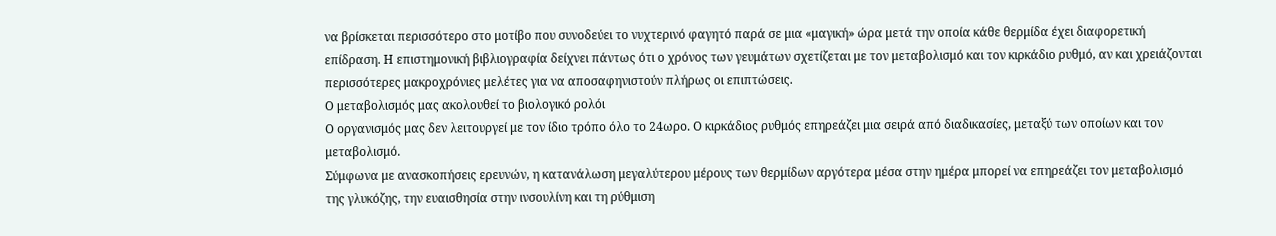να βρίσκεται περισσότερο στο μοτίβο που συνοδεύει το νυχτερινό φαγητό παρά σε μια «μαγική» ώρα μετά την οποία κάθε θερμίδα έχει διαφορετική επίδραση. Η επιστημονική βιβλιογραφία δείχνει πάντως ότι ο χρόνος των γευμάτων σχετίζεται με τον μεταβολισμό και τον κιρκάδιο ρυθμό, αν και χρειάζονται περισσότερες μακροχρόνιες μελέτες για να αποσαφηνιστούν πλήρως οι επιπτώσεις.
Ο μεταβολισμός μας ακολουθεί το βιολογικό ρολόι
Ο οργανισμός μας δεν λειτουργεί με τον ίδιο τρόπο όλο το 24ωρο. Ο κιρκάδιος ρυθμός επηρεάζει μια σειρά από διαδικασίες, μεταξύ των οποίων και τον μεταβολισμό.
Σύμφωνα με ανασκοπήσεις ερευνών, η κατανάλωση μεγαλύτερου μέρους των θερμίδων αργότερα μέσα στην ημέρα μπορεί να επηρεάζει τον μεταβολισμό της γλυκόζης, την ευαισθησία στην ινσουλίνη και τη ρύθμιση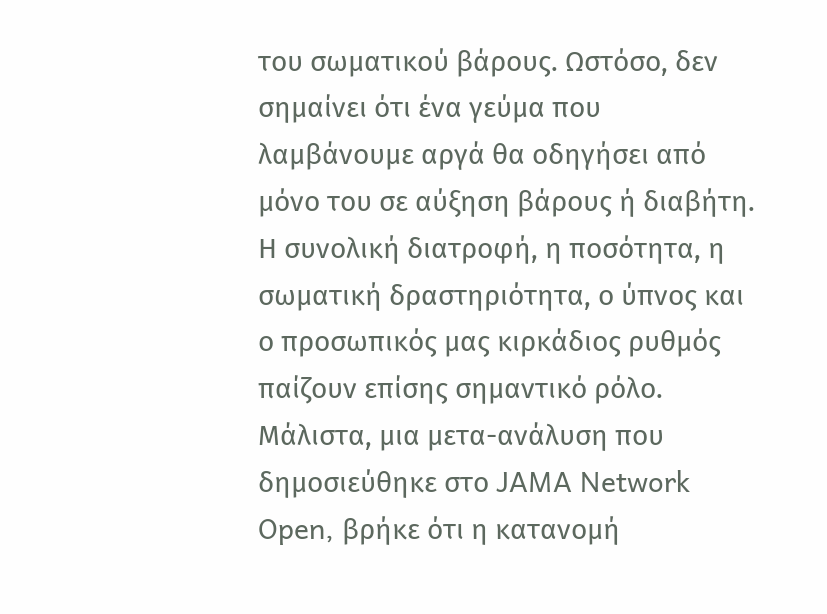του σωματικού βάρους. Ωστόσο, δεν σημαίνει ότι ένα γεύμα που λαμβάνουμε αργά θα οδηγήσει από μόνο του σε αύξηση βάρους ή διαβήτη. Η συνολική διατροφή, η ποσότητα, η σωματική δραστηριότητα, ο ύπνος και ο προσωπικός μας κιρκάδιος ρυθμός παίζουν επίσης σημαντικό ρόλο.
Μάλιστα, μια μετα-ανάλυση που δημοσιεύθηκε στο JAMA Network Open, βρήκε ότι η κατανομή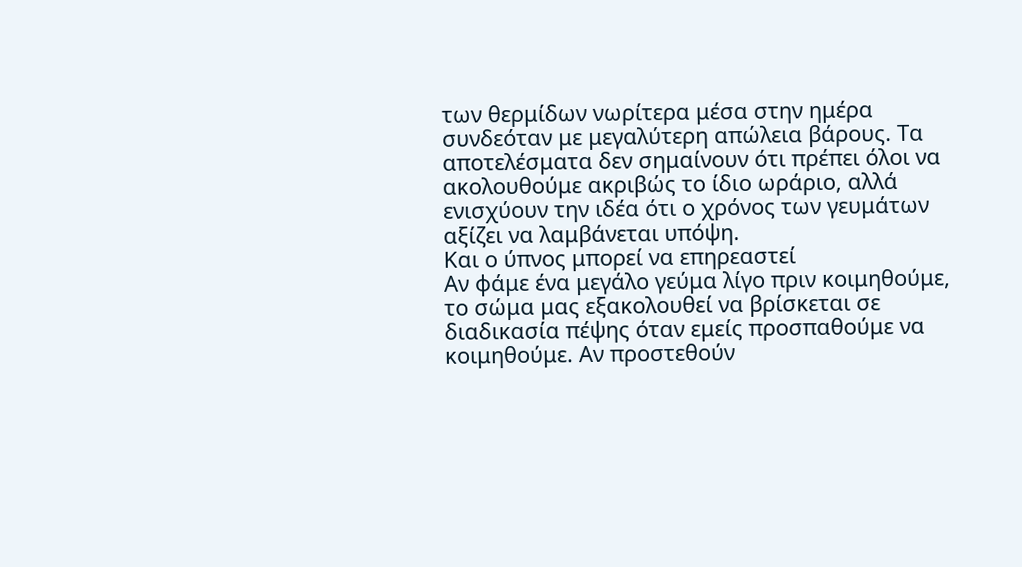των θερμίδων νωρίτερα μέσα στην ημέρα συνδεόταν με μεγαλύτερη απώλεια βάρους. Τα αποτελέσματα δεν σημαίνουν ότι πρέπει όλοι να ακολουθούμε ακριβώς το ίδιο ωράριο, αλλά ενισχύουν την ιδέα ότι ο χρόνος των γευμάτων αξίζει να λαμβάνεται υπόψη.
Και ο ύπνος μπορεί να επηρεαστεί
Αν φάμε ένα μεγάλο γεύμα λίγο πριν κοιμηθούμε, το σώμα μας εξακολουθεί να βρίσκεται σε διαδικασία πέψης όταν εμείς προσπαθούμε να κοιμηθούμε. Αν προστεθούν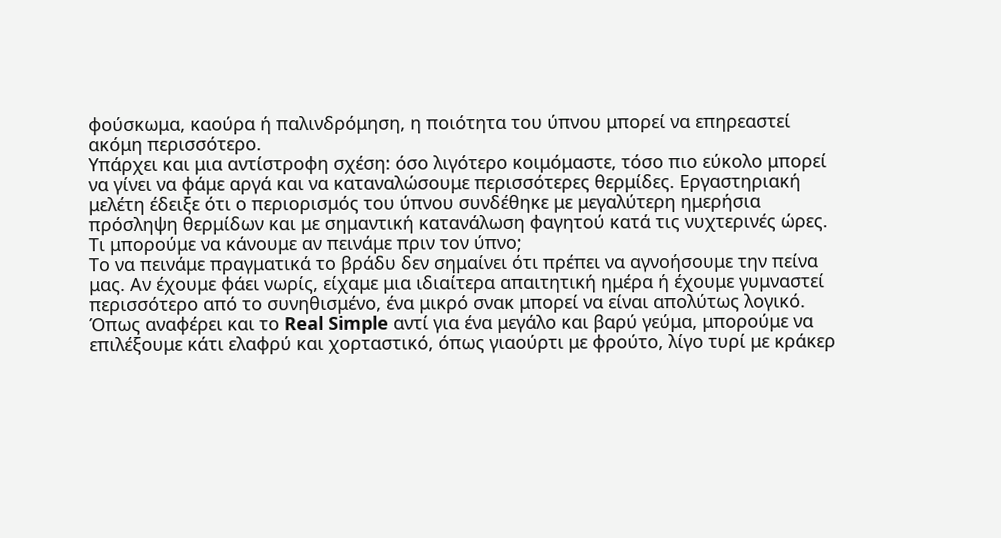φούσκωμα, καούρα ή παλινδρόμηση, η ποιότητα του ύπνου μπορεί να επηρεαστεί ακόμη περισσότερο.
Υπάρχει και μια αντίστροφη σχέση: όσο λιγότερο κοιμόμαστε, τόσο πιο εύκολο μπορεί να γίνει να φάμε αργά και να καταναλώσουμε περισσότερες θερμίδες. Εργαστηριακή μελέτη έδειξε ότι ο περιορισμός του ύπνου συνδέθηκε με μεγαλύτερη ημερήσια πρόσληψη θερμίδων και με σημαντική κατανάλωση φαγητού κατά τις νυχτερινές ώρες.
Τι μπορούμε να κάνουμε αν πεινάμε πριν τον ύπνο;
Το να πεινάμε πραγματικά το βράδυ δεν σημαίνει ότι πρέπει να αγνοήσουμε την πείνα μας. Αν έχουμε φάει νωρίς, είχαμε μια ιδιαίτερα απαιτητική ημέρα ή έχουμε γυμναστεί περισσότερο από το συνηθισμένο, ένα μικρό σνακ μπορεί να είναι απολύτως λογικό.
Όπως αναφέρει και το Real Simple αντί για ένα μεγάλο και βαρύ γεύμα, μπορούμε να επιλέξουμε κάτι ελαφρύ και χορταστικό, όπως γιαούρτι με φρούτο, λίγο τυρί με κράκερ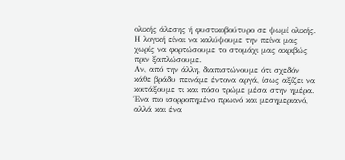ολικής άλεσης ή φυστικοβούτυρο σε ψωμί ολικής. Η λογική είναι να καλύψουμε την πείνα μας χωρίς να φορτώσουμε το στομάχι μας ακριβώς πριν ξαπλώσουμε.
Αν, από την άλλη, διαπιστώνουμε ότι σχεδόν κάθε βράδυ πεινάμε έντονα αργά, ίσως αξίζει να κοιτάξουμε τι και πόσο τρώμε μέσα στην ημέρα. Ένα πιο ισορροπημένο πρωινό και μεσημεριανό, αλλά και ένα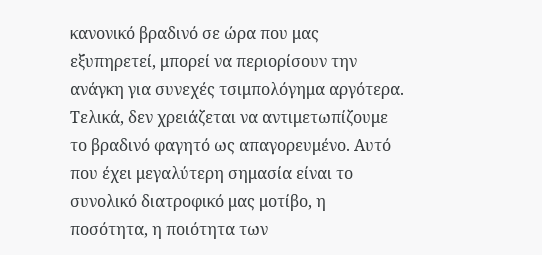κανονικό βραδινό σε ώρα που μας εξυπηρετεί, μπορεί να περιορίσουν την ανάγκη για συνεχές τσιμπολόγημα αργότερα.
Τελικά, δεν χρειάζεται να αντιμετωπίζουμε το βραδινό φαγητό ως απαγορευμένο. Αυτό που έχει μεγαλύτερη σημασία είναι το συνολικό διατροφικό μας μοτίβο, η ποσότητα, η ποιότητα των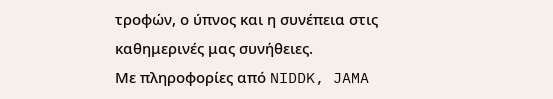τροφών, ο ύπνος και η συνέπεια στις καθημερινές μας συνήθειες.
Με πληροφορίες από NIDDK, JAMA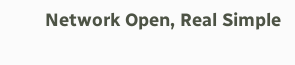Network Open, Real Simple